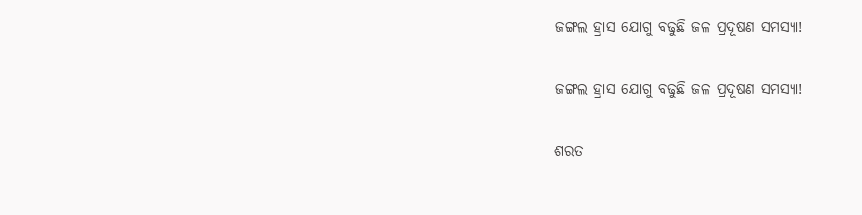ଜଙ୍ଗଲ ହ୍ରାସ ଯୋଗୁ ବଢୁଛି ଜଳ ପ୍ରଦୂଷଣ ସମସ୍ୟା!

ଜଙ୍ଗଲ ହ୍ରାସ ଯୋଗୁ ବଢୁଛି ଜଳ ପ୍ରଦୂଷଣ ସମସ୍ୟା!

ଶରତ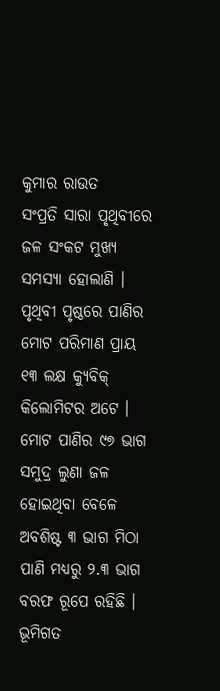କୁମାର ରାଉତ
ସଂପ୍ରତି ସାରା ପୃଥିବୀରେ ଜଳ ସଂକଟ ମୁଖ୍ୟ ସମସ୍ୟା ହୋଲାଣି । ପୃଥିବୀ ପୃଷ୍ଠରେ ପାଣିର ମୋଟ ପରିମାଣ ପ୍ରାୟ ୧୩ ଲକ୍ଷ କ୍ୟୁବିକ୍ କିଲୋମିଟର ଅଟେ । ମୋଟ ପାଣିର ୯୭ ଭାଗ ସମୁଦ୍ର ଲୁଣା ଜଳ ହୋଇଥିବା ବେଳେ ଅବଶିଷ୍ଟ ୩ ଭାଗ ମିଠା ପାଣି ମଧ୍ୟରୁ ୨.୩ ଭାଗ ବରଫ ରୂପେ ରହିଛି । ଭୂମିଗତ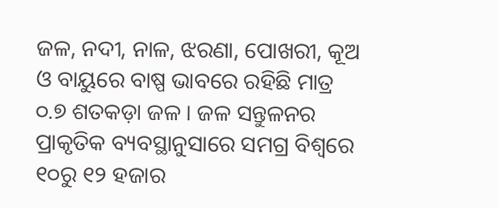ଜଳ, ନଦୀ, ନାଳ, ଝରଣା, ପୋଖରୀ, କୂଅ ଓ ବାୟୁରେ ବାଷ୍ପ ଭାବରେ ରହିଛି ମାତ୍ର ୦.୭ ଶତକଡ଼ା ଜଳ । ଜଳ ସନ୍ତୁଳନର ପ୍ରାକୃତିକ ବ୍ୟବସ୍ଥାନୁସାରେ ସମଗ୍ର ବିଶ୍ୱରେ ୧୦ରୁ ୧୨ ହଜାର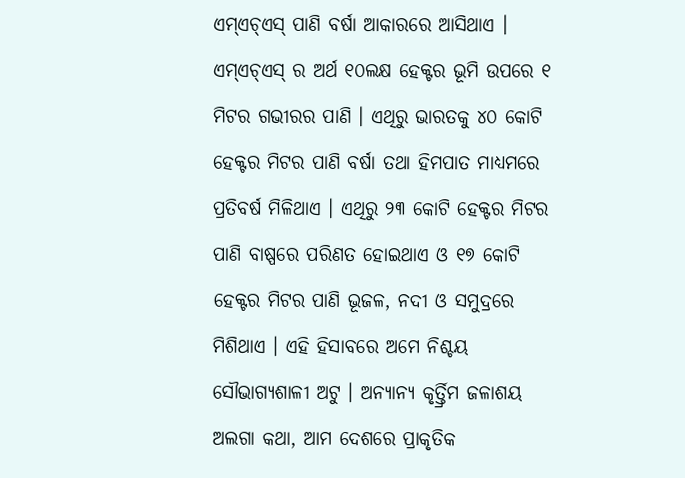ଏମ୍‌ଏଚ୍‌ଏସ୍ ପାଣି ବର୍ଷା ଆକାରରେ ଆସିଥାଏ । ଏମ୍‌ଏଚ୍‌ଏସ୍ ର ଅର୍ଥ ୧୦ଲକ୍ଷ ହେକ୍ଟର ଭୂମି ଉପରେ ୧ ମିଟର ଗଭୀରର ପାଣି । ଏଥିରୁ ଭାରତକୁ ୪୦ କୋଟି ହେକ୍ଟର ମିଟର ପାଣି ବର୍ଷା ତଥା ହିମପାତ ମାଧ୍ୟମରେ ପ୍ରତିବର୍ଷ ମିଳିଥାଏ । ଏଥିରୁ ୨୩ କୋଟି ହେକ୍ଟର ମିଟର ପାଣି ବାଷ୍ପରେ ପରିଣତ ହୋଇଥାଏ ଓ ୧୭ କୋଟି ହେକ୍ଟର ମିଟର ପାଣି ଭୂଜଳ, ନଦୀ ଓ ସମୁଦ୍ରରେ ମିଶିଥାଏ । ଏହି ହିସାବରେ ଅମେ ନିଶ୍ଚୟ ସୌଭାଗ୍ୟଶାଳୀ ଅଟୁ । ଅନ୍ୟାନ୍ୟ କୃର୍ତ୍ତ୍ରିମ ଜଳାଶୟ ଅଲଗା କଥା, ଆମ ଦେଶରେ ପ୍ରାକୃତିକ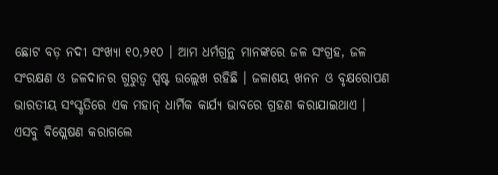ଛୋଟ ବଡ଼ ନଦୀ ସଂଖ୍ୟା ୧୦,୨୧୦ । ଆମ ଧର୍ମଗ୍ରନ୍ଥ ମାନଙ୍କରେ ଜଳ ସଂଗ୍ରହ, ଜଳ ସଂରକ୍ଷଣ ଓ ଜଳଦାନର ଗୁରୁତ୍ୱ ସ୍ପଷ୍ଟ ଉଲ୍ଲେଖ ରହିଛି । ଜଳାଶୟ ଖନନ ଓ ବୃକ୍ଷରୋପଣ ଭାରତୀୟ ସଂସ୍କୃତିରେ ଏକ ମହାନ୍ ଧାର୍ମିକ କାର୍ଯ୍ୟ ଭାବରେ ଗ୍ରହଣ କରାଯାଇଥାଏ । ଏସବୁ ବିଶ୍ଲେଷଣ କରାଗଲେ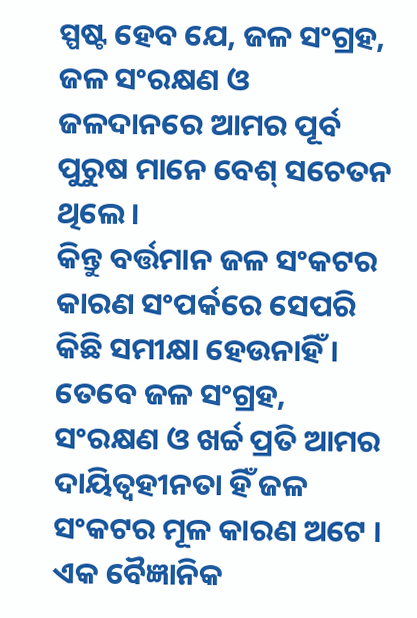ସ୍ପଷ୍ଟ ହେବ ଯେ, ଜଳ ସଂଗ୍ରହ, ଜଳ ସଂରକ୍ଷଣ ଓ ଜଳଦାନରେ ଆମର ପୂର୍ବ ପୁରୁଷ ମାନେ ବେଶ୍ ସଚେତନ ଥିଲେ ।
କିନ୍ତୁ ବର୍ତ୍ତମାନ ଜଳ ସଂକଟର କାରଣ ସଂପର୍କରେ ସେପରି କିଛି ସମୀକ୍ଷା ହେଉନାହିଁ । ତେବେ ଜଳ ସଂଗ୍ରହ, ସଂରକ୍ଷଣ ଓ ଖର୍ଚ୍ଚ ପ୍ରତି ଆମର ଦାୟିତ୍ୱହୀନତା ହିଁ ଜଳ ସଂକଟର ମୂଳ କାରଣ ଅଟେ । ଏକ ବୈଜ୍ଞାନିକ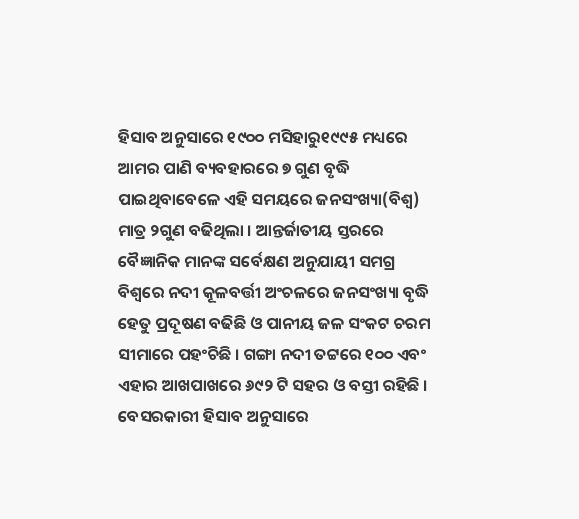ହିସାବ ଅନୁସାରେ ୧୯୦୦ ମସିହାରୁ୧୯୯୫ ମଧ୍ୟରେ ଆମର ପାଣି ବ୍ୟବହାରରେ ୭ ଗୁଣ ବୃଦ୍ଧି ପାଇଥିବାବେଳେ ଏହି ସମୟରେ ଜନସଂଖ୍ୟା(ବିଶ୍ୱ) ମାତ୍ର ୨ଗୁଣ ବଢିଥିଲା । ଆନ୍ତର୍ଜାତୀୟ ସ୍ତରରେ ବୈଜ୍ଞାନିକ ମାନଙ୍କ ସର୍ବେକ୍ଷଣ ଅନୁଯାୟୀ ସମଗ୍ର ବିଶ୍ୱରେ ନଦୀ କୂଳବର୍ତ୍ତୀ ଅଂଚଳରେ ଜନସଂଖ୍ୟା ବୃଦ୍ଧି ହେତୁ ପ୍ରଦୂଷଣ ବଢିଛି ଓ ପାନୀୟ ଜଳ ସଂକଟ ଚରମ ସୀମାରେ ପହଂଚିଛି । ଗଙ୍ଗା ନଦୀ ତଟ୍ଟରେ ୧୦୦ ଏବଂ ଏହାର ଆଖପାଖରେ ୬୯୨ ଟି ସହର ଓ ବସ୍ତୀ ରହିଛି । ବେସରକାରୀ ହିସାବ ଅନୁସାରେ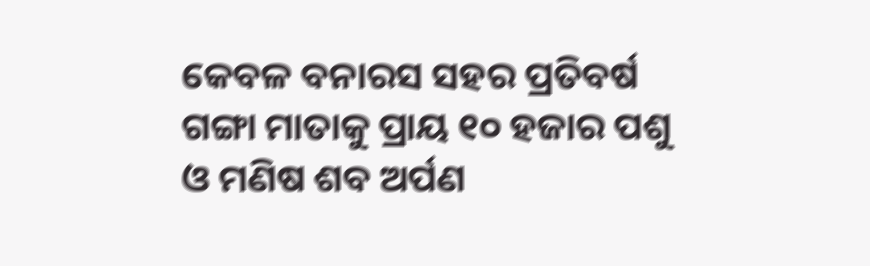କେବଳ ବନାରସ ସହର ପ୍ରତିବର୍ଷ ଗଙ୍ଗା ମାତାକୁ ପ୍ରାୟ ୧୦ ହଜାର ପଶୁ ଓ ମଣିଷ ଶବ ଅର୍ପଣ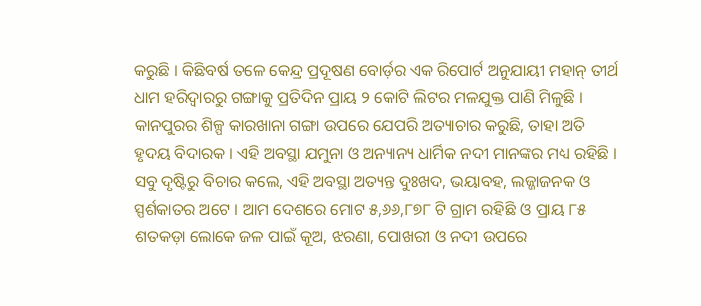କରୁଛି । କିଛିବର୍ଷ ତଳେ କେନ୍ଦ୍ର ପ୍ରଦୂଷଣ ବୋର୍ଡ଼ର ଏକ ରିପୋର୍ଟ ଅନୁଯାୟୀ ମହାନ୍ ତୀର୍ଥ ଧାମ ହରିଦ୍ୱାରରୁ ଗଙ୍ଗାକୁ ପ୍ରତିଦିନ ପ୍ରାୟ ୨ କୋଟି ଲିଟର ମଳଯୁକ୍ତ ପାଣି ମିଳୁଛି । କାନପୁରର ଶିଳ୍ପ କାରଖାନା ଗଙ୍ଗା ଉପରେ ଯେପରି ଅତ୍ୟାଚାର କରୁଛି, ତାହା ଅତି ହୃଦୟ ବିଦାରକ । ଏହି ଅବସ୍ଥା ଯମୁନା ଓ ଅନ୍ୟାନ୍ୟ ଧାର୍ମିକ ନଦୀ ମାନଙ୍କର ମଧ୍ୟ ରହିଛି । ସବୁ ଦୃଷ୍ଟିରୁ ବିଚାର କଲେ, ଏହି ଅବସ୍ଥା ଅତ୍ୟନ୍ତ ଦୁଃଖଦ, ଭୟାବହ, ଲଜ୍ଜାଜନକ ଓ ସ୍ପର୍ଶକାତର ଅଟେ । ଆମ ଦେଶରେ ମୋଟ ୫,୬୬,୮୭୮ ଟି ଗ୍ରାମ ରହିଛି ଓ ପ୍ରାୟ ୮୫ ଶତକଡ଼ା ଲୋକେ ଜଳ ପାଇଁ କୂଅ, ଝରଣା, ପୋଖରୀ ଓ ନଦୀ ଉପରେ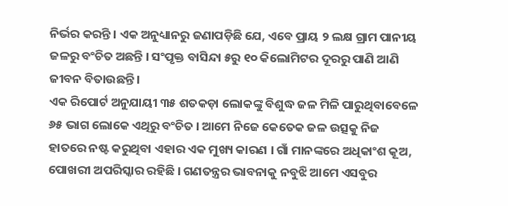ନିର୍ଭର କରନ୍ତି । ଏକ ଅନୁଧ୍ୟାନରୁ ଜଣାପଡ଼ିଛି ଯେ, ଏବେ ପ୍ରାୟ ୨ ଲକ୍ଷ ଗ୍ରାମ ପାନୀୟ ଜଳରୁ ବଂଚିତ ଅଛନ୍ତି । ସଂପୃକ୍ତ ବାସିନ୍ଦା ୫ରୁ ୧୦ କିଲୋମିଟର ଦୂରରୁ ପାଣି ଆଣି ଜୀବନ ବିତାଉଛନ୍ତି ।
ଏକ ରିପୋର୍ଟ ଅନୁଯାୟୀ ୩୫ ଶତକଡ଼ା ଲୋକଙ୍କୁ ବିଶୁଦ୍ଧ ଜଳ ମିଳି ପାରୁଥିବାବେଳେ ୬୫ ଭାଗ ଲୋକେ ଏଥିରୁ ବଂଚିତ । ଆମେ ନିଜେ କେତେକ ଜଳ ଉତ୍ସକୁ ନିଜ ହାତରେ ନଷ୍ଟ କରୁଥିବା ଏହାର ଏକ ମୁଖ୍ୟ କାରଣ । ଗାଁ ମାନଙ୍କରେ ଅଧିକାଂଶ କୂଅ, ପୋଖରୀ ଅପରିସ୍କାର ରହିଛି । ଗଣତନ୍ତ୍ରର ଭାବନାକୁ ନବୁଝି ଆମେ ଏସବୁର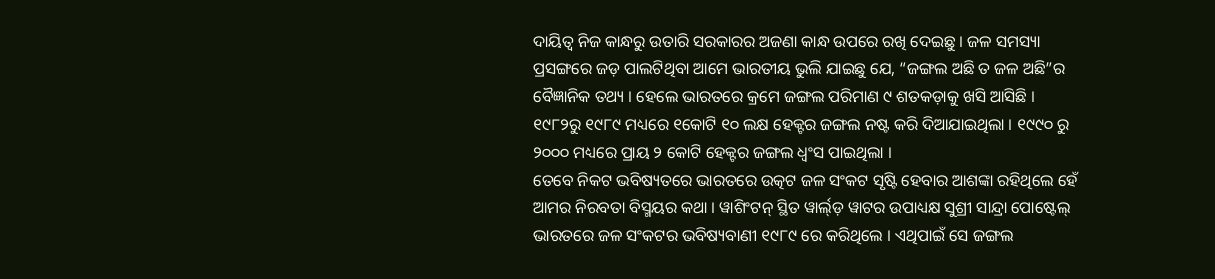ଦାୟିତ୍ୱ ନିଜ କାନ୍ଧରୁ ଉତାରି ସରକାରର ଅଜଣା କାନ୍ଧ ଉପରେ ରଖି ଦେଇଛୁ । ଜଳ ସମସ୍ୟା ପ୍ରସଙ୍ଗରେ ଜଡ଼ ପାଲଟିଥିବା ଆମେ ଭାରତୀୟ ଭୁଲି ଯାଇଛୁ ଯେ, “ଜଙ୍ଗଲ ଅଛି ତ ଜଳ ଅଛି”ର ବୈଜ୍ଞାନିକ ତଥ୍ୟ । ହେଲେ ଭାରତରେ କ୍ରମେ ଜଙ୍ଗଲ ପରିମାଣ ୯ ଶତକଡ଼ାକୁ ଖସି ଆସିଛି । ୧୯୮୨ରୁ ୧୯୮୯ ମଧ୍ୟରେ ୧କୋଟି ୧୦ ଲକ୍ଷ ହେକ୍ଟର ଜଙ୍ଗଲ ନଷ୍ଟ କରି ଦିଆଯାଇଥିଲା । ୧୯୯୦ ରୁ ୨୦୦୦ ମଧ୍ୟରେ ପ୍ରାୟ ୨ କୋଟି ହେକ୍ଟର ଜଙ୍ଗଲ ଧ୍ୱଂସ ପାଇଥିଲା ।
ତେବେ ନିକଟ ଭବିଷ୍ୟତରେ ଭାରତରେ ଉତ୍କଟ ଜଳ ସଂକଟ ସୃଷ୍ଟି ହେବାର ଆଶଙ୍କା ରହିଥିଲେ ହେଁ ଆମର ନିରବତା ବିସ୍ମୟର କଥା । ୱାଶିଂଟନ୍ ସ୍ଥିତ ୱାର୍ଲ୍‌ଡ଼ ୱାଟର ଉପାଧ୍ୟକ୍ଷ ସୁଶ୍ରୀ ସାନ୍ଦ୍ରା ପୋଷ୍ଟେଲ୍ ଭାରତରେ ଜଳ ସଂକଟର ଭବିଷ୍ୟବାଣୀ ୧୯୮୯ ରେ କରିଥିଲେ । ଏଥିପାଇଁ ସେ ଜଙ୍ଗଲ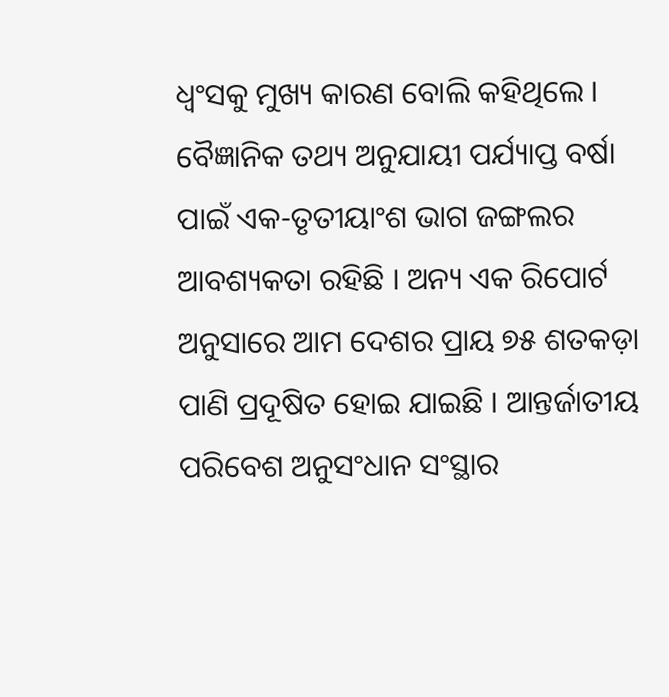ଧ୍ୱଂସକୁ ମୁଖ୍ୟ କାରଣ ବୋଲି କହିଥିଲେ । ବୈଜ୍ଞାନିକ ତଥ୍ୟ ଅନୁଯାୟୀ ପର୍ଯ୍ୟାପ୍ତ ବର୍ଷା ପାଇଁ ଏକ-ତୃତୀୟାଂଶ ଭାଗ ଜଙ୍ଗଲର ଆବଶ୍ୟକତା ରହିଛି । ଅନ୍ୟ ଏକ ରିପୋର୍ଟ ଅନୁସାରେ ଆମ ଦେଶର ପ୍ରାୟ ୭୫ ଶତକଡ଼ା ପାଣି ପ୍ରଦୂଷିତ ହୋଇ ଯାଇଛି । ଆନ୍ତର୍ଜାତୀୟ ପରିବେଶ ଅନୁସଂଧାନ ସଂସ୍ଥାର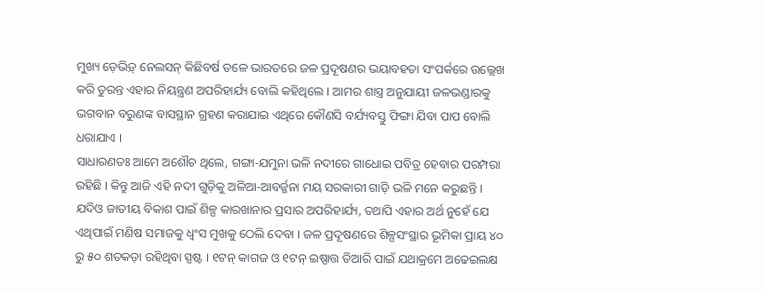ମୁଖ୍ୟ ଡ଼େଭିଡ଼୍ ନେଲସନ୍ କିଛିବର୍ଷ ତଳେ ଭାରତରେ ଜଳ ପ୍ରଦୂଷଣର ଭୟାବହତା ସଂପର୍କରେ ଉଲ୍ଲେଖ କରି ତୁରନ୍ତ ଏହାର ନିୟନ୍ତ୍ରଣ ଅପରିହାର୍ଯ୍ୟ ବୋଲି କହିଥିଲେ । ଆମର ଶାସ୍ତ୍ର ଅନୁଯାୟୀ ଜଳଭଣ୍ଡାରକୁ ଭଗବାନ ବରୁଣଙ୍କ ବାସସ୍ଥାନ ଗ୍ରହଣ କରାଯାଇ ଏଥିରେ କୌଣସି ବର୍ଯ୍ୟବସ୍ତୁ ଫିଙ୍ଗା ଯିବା ପାପ ବୋଲି ଧରାଯାଏ ।
ସାଧାରଣତଃ ଆମେ ଅଶୌଚ ଥିଲେ, ଗଙ୍ଗା-ଯମୁନା ଭଳି ନଦୀରେ ଗାଧୋଇ ପବିତ୍ର ହେବାର ପରମ୍ପରା ରହିଛି । କିନ୍ତୁ ଆଜି ଏହି ନଦୀ ଗୁଡ଼ିକୁ ଅଳିଆ-ଆବର୍ଜ୍ଜନା ମୟ ସରକାରୀ ଗାଡ଼ି ଭଳି ମନେ କରୁଛନ୍ତି । ଯଦିଓ ଜାତୀୟ ବିକାଶ ପାଇଁ ଶିଳ୍ପ କାରଖାନାର ପ୍ରସାର ଅପରିହାର୍ଯ୍ୟ, ତଥାପି ଏହାର ଅର୍ଥ ନୁହେଁ ଯେ ଏଥିପାଇଁ ମଣିଷ ସମାଜକୁ ଧ୍ୱଂସ ମୁଖକୁ ଠେଲି ଦେବା । ଜଳ ପ୍ରଦୂଷଣରେ ଶିଳ୍ପସଂସ୍ଥାର ଭୂମିକା ପ୍ରାୟ ୪୦ ରୁ ୫୦ ଶତକଡ଼ା ରହିଥିବା ସ୍ପଷ୍ଟ । ୧ଟନ୍ କାଗଜ ଓ ୧ଟନ୍ ଇଷ୍ପାତ୍ତ ତିଆରି ପାଇଁ ଯଥାକ୍ରମେ ଅଢେଇଲକ୍ଷ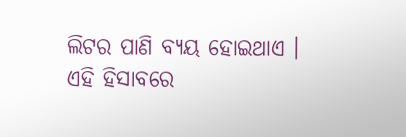ଲିଟର ପାଣି ବ୍ୟୟ ହୋଇଥାଏ । ଏହି ହିସାବରେ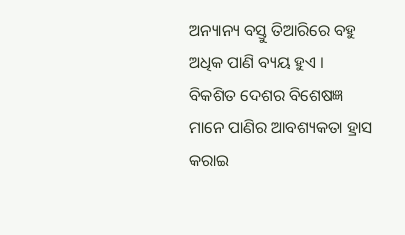ଅନ୍ୟାନ୍ୟ ବସ୍ତୁ ତିଆରିରେ ବହୁ ଅଧିକ ପାଣି ବ୍ୟୟ ହୁଏ ।
ବିକଶିତ ଦେଶର ବିଶେଷଜ୍ଞ ମାନେ ପାଣିର ଆବଶ୍ୟକତା ହ୍ରାସ କରାଇ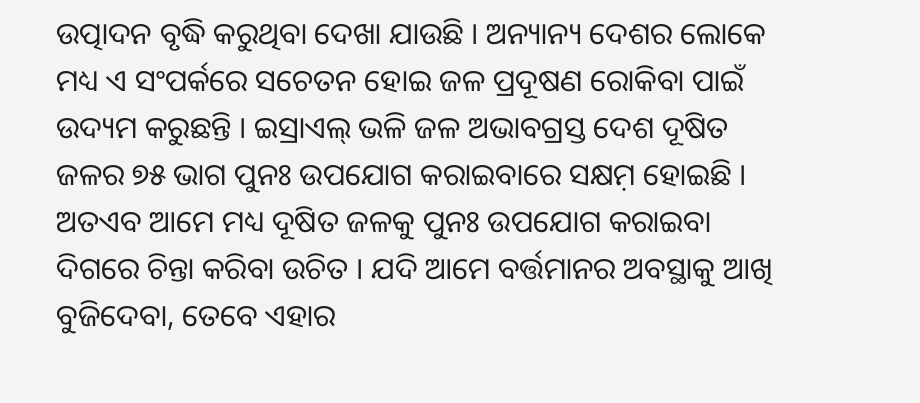ଉତ୍ପାଦନ ବୃଦ୍ଧି କରୁଥିବା ଦେଖା ଯାଉଛି । ଅନ୍ୟାନ୍ୟ ଦେଶର ଲୋକେ ମଧ୍ୟ ଏ ସଂପର୍କରେ ସଚେତନ ହୋଇ ଜଳ ପ୍ରଦୂଷଣ ରୋକିବା ପାଇଁ ଉଦ୍ୟମ କରୁଛନ୍ତି । ଇସ୍ରାଏଲ୍ ଭଳି ଜଳ ଅଭାବଗ୍ରସ୍ତ ଦେଶ ଦୂଷିତ ଜଳର ୭୫ ଭାଗ ପୁନଃ ଉପଯୋଗ କରାଇବାରେ ସକ୍ଷମ଼ ହୋଇଛି । ଅତଏବ ଆମେ ମଧ୍ୟ ଦୂଷିତ ଜଳକୁ ପୁନଃ ଉପଯୋଗ କରାଇବା ଦିଗରେ ଚିନ୍ତା କରିବା ଉଚିତ । ଯଦି ଆମେ ବର୍ତ୍ତମାନର ଅବସ୍ଥାକୁ ଆଖି ବୁଜିଦେବା, ତେବେ ଏହାର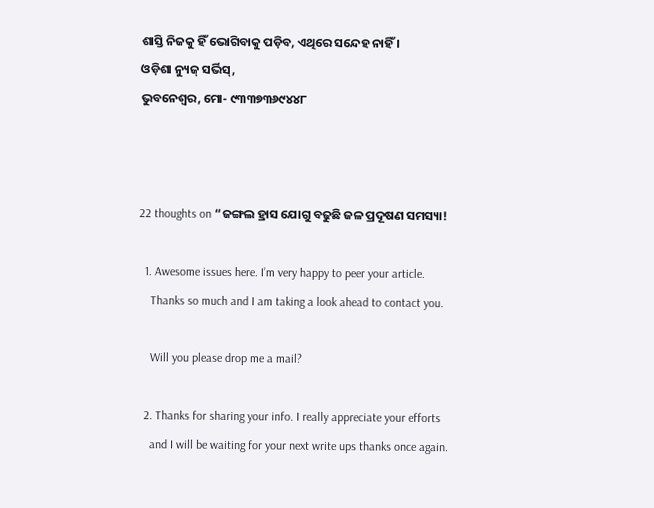ଶାସ୍ତି ନିଜକୁ ହିଁ ଭୋଗିବାକୁ ପଡ଼ିବ, ଏଥିରେ ସନ୍ଦେହ ନାହିଁ ।
ଓଡ଼ିଶା ନ୍ୟୁଜ୍ ସର୍ଭିସ୍‌,
ଭୁବନେଶ୍ୱର, ମୋ- ୯୩୩୭୩୬୯୪୪୮



22 thoughts on “ଜଙ୍ଗଲ ହ୍ରାସ ଯୋଗୁ ବଢୁଛି ଜଳ ପ୍ରଦୂଷଣ ସମସ୍ୟା!

  1. Awesome issues here. I’m very happy to peer your article.
    Thanks so much and I am taking a look ahead to contact you.

    Will you please drop me a mail?

  2. Thanks for sharing your info. I really appreciate your efforts
    and I will be waiting for your next write ups thanks once again.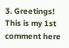3. Greetings! This is my 1st comment here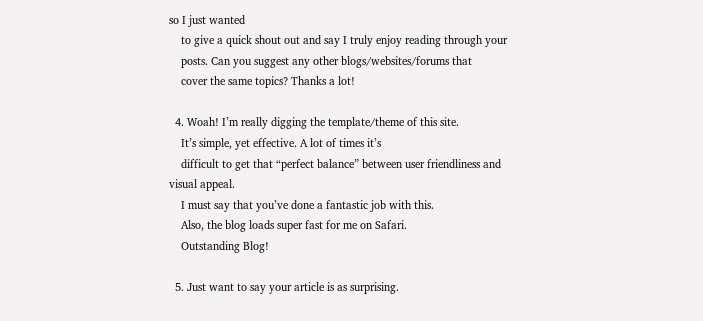so I just wanted
    to give a quick shout out and say I truly enjoy reading through your
    posts. Can you suggest any other blogs/websites/forums that
    cover the same topics? Thanks a lot!

  4. Woah! I’m really digging the template/theme of this site.
    It’s simple, yet effective. A lot of times it’s
    difficult to get that “perfect balance” between user friendliness and visual appeal.
    I must say that you’ve done a fantastic job with this.
    Also, the blog loads super fast for me on Safari.
    Outstanding Blog!

  5. Just want to say your article is as surprising.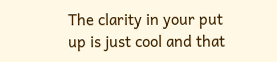The clarity in your put up is just cool and that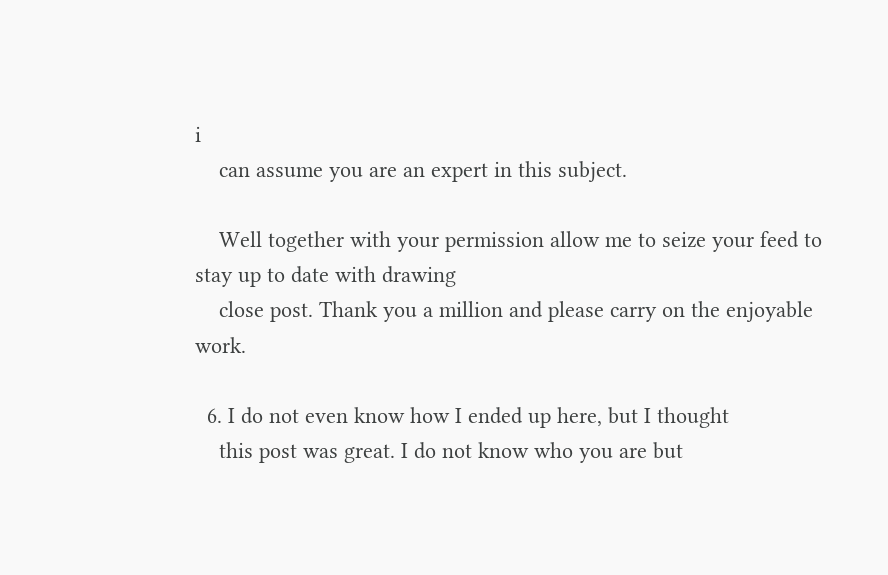i
    can assume you are an expert in this subject.

    Well together with your permission allow me to seize your feed to stay up to date with drawing
    close post. Thank you a million and please carry on the enjoyable work.

  6. I do not even know how I ended up here, but I thought
    this post was great. I do not know who you are but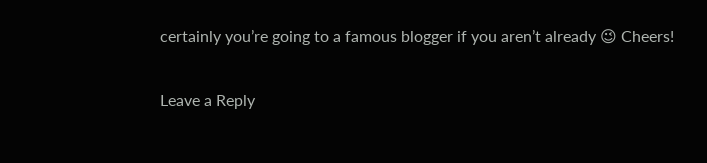certainly you’re going to a famous blogger if you aren’t already 😉 Cheers!

Leave a Reply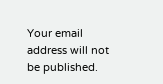Your email address will not be published.